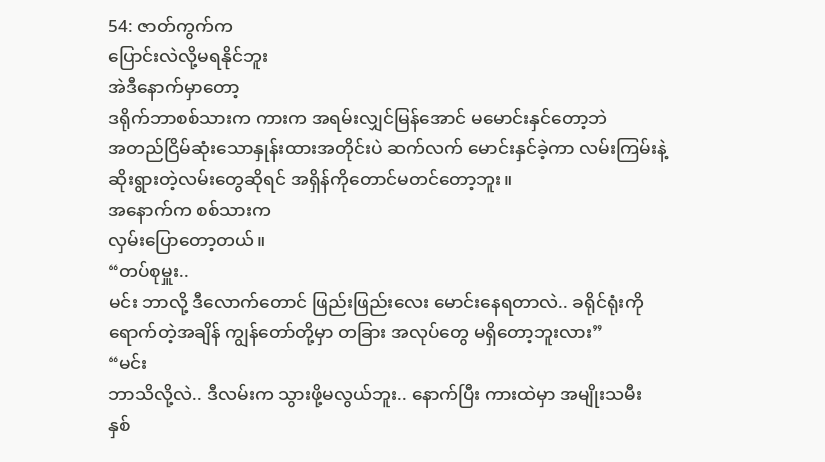54: ဇာတ်ကွက်က
ပြောင်းလဲလို့မရနိုင်ဘူး
အဲဒီနောက်မှာတော့
ဒရိုက်ဘာစစ်သားက ကားက အရမ်းလျှင်မြန်အောင် မမောင်းနှင်တော့ဘဲ
အတည်ငြိမ်ဆုံးသောနှုန်းထားအတိုင်းပဲ ဆက်လက် မောင်းနှင်ခဲ့ကာ လမ်းကြမ်းနဲ့
ဆိုးရွားတဲ့လမ်းတွေဆိုရင် အရှိန်ကိုတောင်မတင်တော့ဘူး။
အနောက်က စစ်သားက
လှမ်းပြောတော့တယ်။
“တပ်စုမှူး..
မင်း ဘာလို့ ဒီလောက်တောင် ဖြည်းဖြည်းလေး မောင်းနေရတာလဲ.. ခရိုင်ရုံးကို
ရောက်တဲ့အချိန် ကျွန်တော်တို့မှာ တခြား အလုပ်တွေ မရှိတော့ဘူးလား”
“မင်း
ဘာသိလို့လဲ.. ဒီလမ်းက သွားဖို့မလွယ်ဘူး.. နောက်ပြီး ကားထဲမှာ အမျိုးသမီး
နှစ်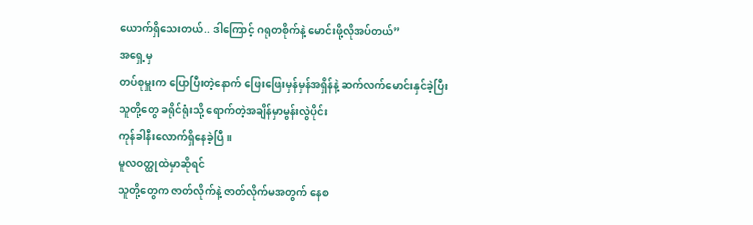ယောက်ရှိသေးတယ်.. ဒါကြောင့် ဂရုတစိုက်နဲ့ မောင်းဖို့လိုအပ်တယ်”
အရှေ့မှ
တပ်စုမှူးက ပြောပြီးတဲ့နောက် ဖြေးဖြေးမှန်မှန်အရှိန်နဲ့ ဆက်လက်မောင်းနှင်ခဲ့ပြီး
သူတို့တွေ ခရိုင်ရုံးသို့ ရောက်တဲ့အချိန်မှာမွန်းလွဲပိုင်း
ကုန်ခါနီးလောက်ရှိနေခဲ့ပြီ။
မူလဝတ္ထုထဲမှာဆိုရင်
သူတို့တွေက ဇာတ်လိုက်နဲ့ ဇာတ်လိုက်မအတွက် နေစ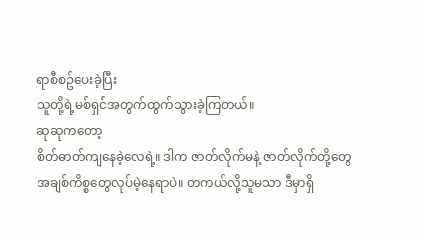ရာစီစဥ်ပေးခဲ့ပြီး
သူတို့ရဲ့မစ်ရှင်အတွက်ထွက်သွားခဲ့ကြတယ်။
ဆုဆုကတော့
စိတ်ဓာတ်ကျနေခဲ့လေရဲ့။ ဒါက ဇာတ်လိုက်မနဲ့ ဇာတ်လိုက်တို့တွေ
အချစ်ကိစ္စတွေလုပ်မဲ့နေရာပဲ။ တကယ်လို့သူမသာ ဒီမှာရှိ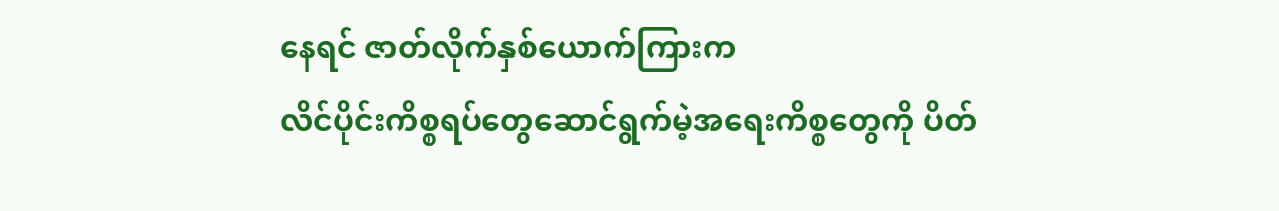နေရင် ဇာတ်လိုက်နှစ်ယောက်ကြားက
လိင်ပိုင်းကိစ္စရပ်တွေဆောင်ရွက်မဲ့အရေးကိစ္စတွေကို ပိတ်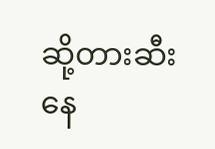ဆို့တားဆီးနေ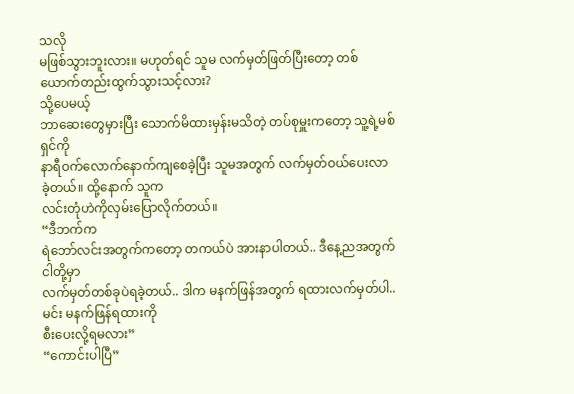သလို
မဖြစ်သွားဘူးလား။ မဟုတ်ရင် သူမ လက်မှတ်ဖြတ်ပြီးတော့ တစ်ယောက်တည်းထွက်သွားသင့်လား?
သို့ပေမယ့်
ဘာဆေးတွေမှားပြီး သောက်မိထားမှန်းမသိတဲ့ တပ်စုမှူးကတော့ သူ့ရဲ့မစ်ရှင်ကို
နာရီဝက်လောက်နောက်ကျစေခဲ့ပြီး သူမအတွက် လက်မှတ်ဝယ်ပေးလာခဲ့တယ်။ ထို့နောက် သူက
လင်းတုံဟဲကိုလှမ်းပြောလိုက်တယ်။
“ဒီဘက်က
ရဲဘော်လင်းအတွက်ကတော့ တကယ်ပဲ အားနာပါတယ်.. ဒီနေ့ညအတွက် ငါတို့မှာ
လက်မှတ်တစ်ခုပဲရခဲ့တယ်.. ဒါက မနက်ဖြန်အတွက် ရထားလက်မှတ်ပါ.. မင်း မနက်ဖြန်ရထားကို
စီးပေးလို့ရမလား”
“ကောင်းပါပြီ”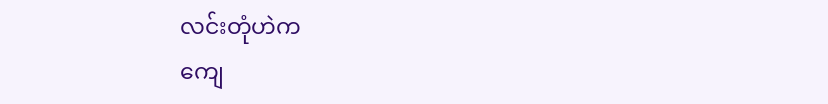လင်းတုံဟဲက
ကျေ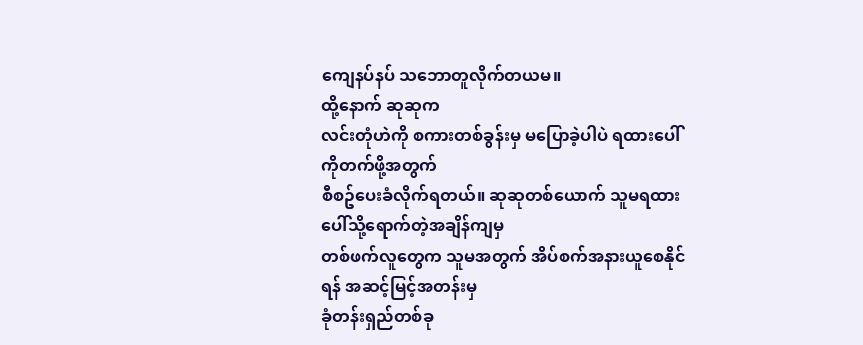ကျေနပ်နပ် သဘောတူလိုက်တယမ။
ထို့နောက် ဆုဆုက
လင်းတုံဟဲကို စကားတစ်ခွန်းမှ မပြောခဲ့ပါပဲ ရထားပေါ်ကိုတက်ဖို့အတွက်
စီစဥ်ပေးခံလိုက်ရတယ်။ ဆုဆုတစ်ယောက် သူမရထားပေါ်သို့ရောက်တဲ့အချိန်ကျမှ
တစ်ဖက်လူတွေက သူမအတွက် အိပ်စက်အနားယူစေနိုင်ရန် အဆင့်မြင့်အတန်းမှ
ခုံတန်းရှည်တစ်ခု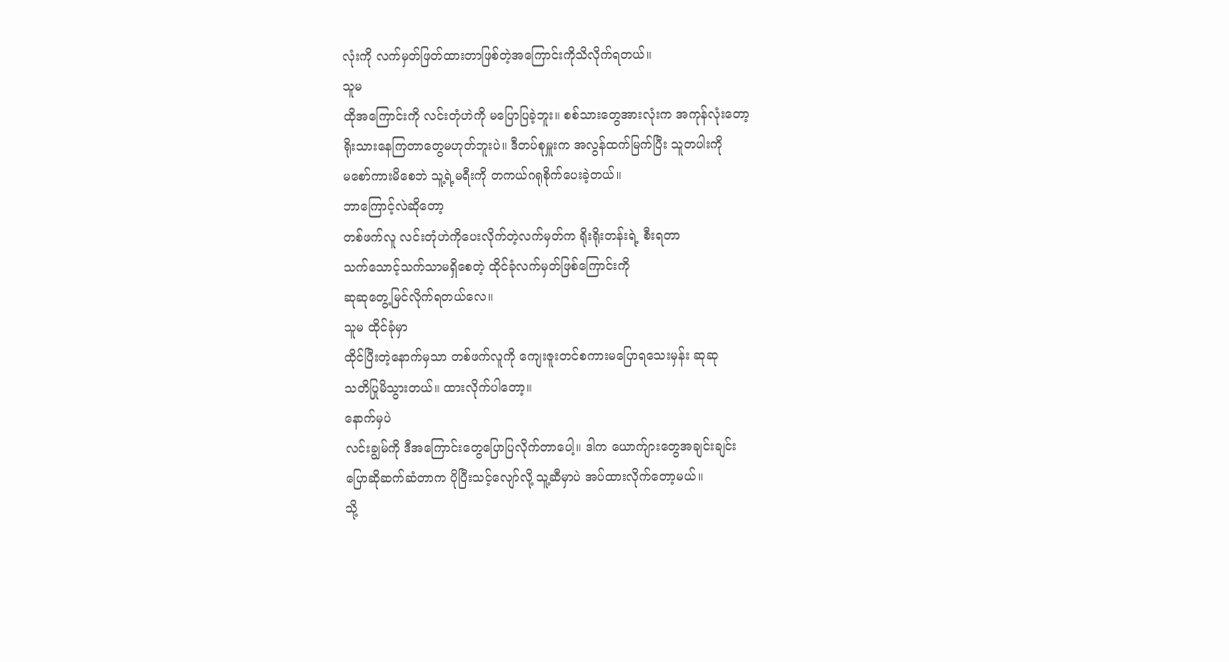လုံးကို လက်မှတ်ဖြတ်ထားတာဖြစ်တဲ့အကြောင်းကိုသိလိုက်ရတယ်။
သူမ
ထိုအကြောင်းကို လင်းတုံဟဲကို မပြောပြခဲ့ဘူး။ စစ်သားတွေအားလုံးက အကုန်လုံးတော့
ရိုးသားနေကြတာတွေမဟုတ်ဘူးပဲ။ ဒီတပ်စုမှူးက အလွန်ထက်မြက်ပြီး သူတပါးကို
မစော်ကားမိစေဘဲ သူ့ရဲ့မရီးကို တကယ်ဂရုစိုက်ပေးခဲ့တယ်။
ဘာကြောင့်လဲဆိုတော့
တစ်ဖက်လူ လင်းတုံဟဲကိုပေးလိုက်တဲ့လက်မှတ်က ရိုးရိုးတန်းရဲ့ စီးရတာ
သက်သောင့်သက်သာမရှိစေတဲ့ ထိုင်ခုံလက်မှတ်ဖြစ်ကြောင်းကို
ဆုဆုတွေ့မြင်လိုက်ရတယ်လေ။
သူမ ထိုင်ခုံမှာ
ထိုင်ပြီးတဲ့နောက်မှသာ တစ်ဖက်လူကို ကျေးဇူးတင်စကားမပြောရသေးမှန်း ဆုဆု
သတိပြုမိသွားတယ်။ ထားလိုက်ပါတော့။
နောက်မှပဲ
လင်းချွမ်ကို ဒီအကြောင်းတွေပြောပြလိုက်တာပေါ့။ ဒါက ယောက်ျားတွေအချင်းချင်း
ပြောဆိုဆက်ဆံတာက ပိုပြီးသင့်လျော်လို့ သူ့ဆီမှာပဲ အပ်ထားလိုက်တော့မယ်။
သို့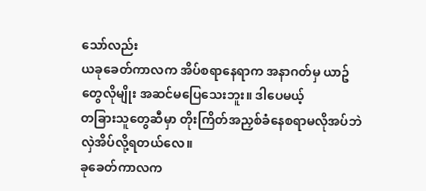သော်လည်း
ယခုခေတ်ကာလက အိပ်စရာနေရာက အနာဂတ်မှ ယာဥ်တွေလိုမျိုး အဆင်မပြေသေးဘူး။ ဒါပေမယ့်
တခြားသူတွေဆီမှာ တိုးကြိတ်အညှစ်ခံနေစရာမလိုအပ်ဘဲ လှဲအိပ်လို့ရတယ်လေ။
ခုခေတ်ကာလက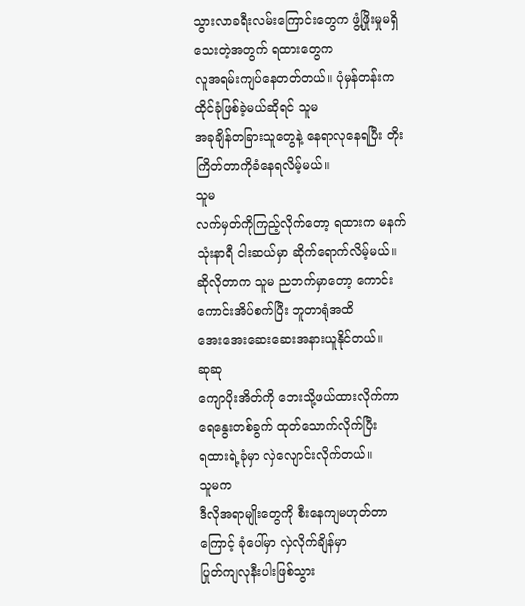သွားလာခရီးလမ်းကြောင်းတွေက ဖွံ့ဖြိုးမှုမရှိသေးတဲ့အတွက် ရထားတွေက
လူအရမ်းကျပ်နေတတ်တယ်။ ပုံမှန်တန်းက ထိုင်ခုံဖြစ်ခဲ့မယ်ဆိုရင် သူမ
အခုချိန်တခြားသူတွေနဲ့ နေရာလုနေရပြီး တိုးကြိတ်တာကိုခံနေရလိမ့်မယ်။
သူမ
လက်မှတ်ကိုကြည့်လိုက်တော့ ရထားက မနက်သုံးနာရီ ငါးဆယ်မှာ ဆိုက်ရောက်လိမ့်မယ်။
ဆိုလိုတာက သူမ ညဘက်မှာတော့ ကောင်းကောင်းအိပ်စက်ပြီး ဘူတာရုံအထိ
အေးအေးဆေးဆေးအနားယူနိုင်တယ်။
ဆုဆု
ကျောပိုးအိတ်ကို ဘေးသို့ဖယ်ထားလိုက်ကာ ရေနွေးတစ်ခွက် ထုတ်သောက်လိုက်ပြီး
ရထားရဲ့ခုံမှာ လှဲလျောင်းလိုက်တယ်။
သူမက
ဒီလိုအရာမျိုးတွေကို စီးနေကျမဟုတ်တာကြောင့် ခုံပေါ်မှာ လှဲလိုက်ချိန်မှာ
ပြုတ်ကျလုနီးပါးဖြစ်သွား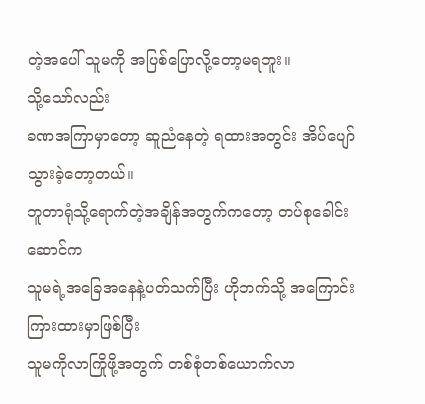တဲ့အပေါ် သူမကို အပြစ်ပြောလို့တော့မရဘူး။
သို့သော်လည်း
ခဏအကြာမှာတော့ ဆူညံနေတဲ့ ရထားအတွင်း အိပ်ပျော်သွားခဲ့တော့တယ်။
ဘူတာရုံသို့ရောက်တဲ့အချိန်အတွက်ကတော့ တပ်စုခေါင်းဆောင်က
သူမရဲ့အခြေအနေနဲ့ပတ်သက်ပြီး ဟိုဘက်သို့ အကြောင်းကြားထားမှာဖြစ်ပြီး
သူမကိုလာကြိုဖို့အတွက် တစ်စုံတစ်ယောက်လာ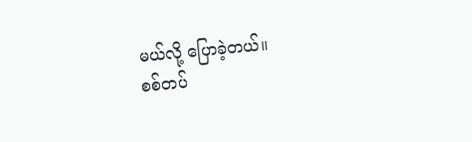မယ်လို့ ပြောခဲ့တယ်။
စစ်တပ်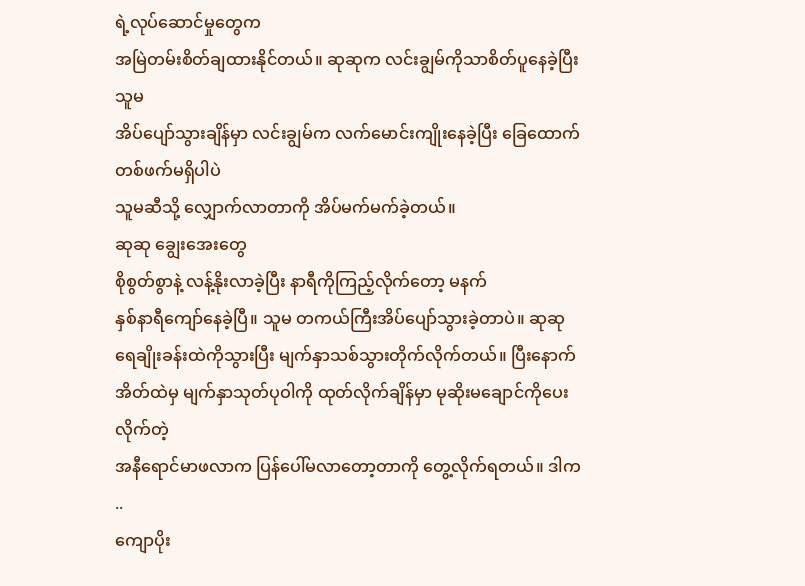ရဲ့လုပ်ဆောင်မှုတွေက
အမြဲတမ်းစိတ်ချထားနိုင်တယ်။ ဆုဆုက လင်းချွမ်ကိုသာစိတ်ပူနေခဲ့ပြီး သူမ
အိပ်ပျော်သွားချိန်မှာ လင်းချွမ်က လက်မောင်းကျိုးနေခဲ့ပြီး ခြေထောက်တစ်ဖက်မရှိပါပဲ
သူမဆီသို့ လျှောက်လာတာကို အိပ်မက်မက်ခဲ့တယ်။
ဆုဆု ချွေးအေးတွေ
စိုစွတ်စွာနဲ့ လန့်နိုးလာခဲ့ပြီး နာရီကိုကြည့်လိုက်တော့ မနက်
နှစ်နာရီကျော်နေခဲ့ပြီ။ သူမ တကယ်ကြီးအိပ်ပျော်သွားခဲ့တာပဲ။ ဆုဆု
ရေချိုးခန်းထဲကိုသွားပြီး မျက်နှာသစ်သွားတိုက်လိုက်တယ်။ ပြီးနောက်
အိတ်ထဲမှ မျက်နှာသုတ်ပုဝါကို ထုတ်လိုက်ချိန်မှာ မုဆိုးမချောင်ကိုပေးလိုက်တဲ့
အနီရောင်မာဖလာက ပြန်ပေါ်မလာတော့တာကို တွေ့လိုက်ရတယ်။ ဒါက ..
ကျောပိုး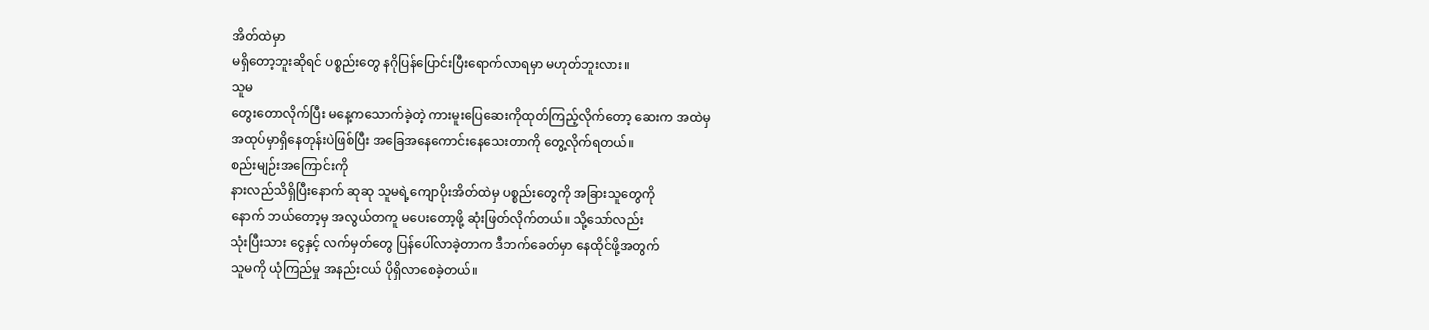အိတ်ထဲမှာ
မရှိတော့ဘူးဆိုရင် ပစ္စည်းတွေ နဂိုပြန်ပြောင်းပြီးရောက်လာရမှာ မဟုတ်ဘူးလား။
သူမ
တွေးတောလိုက်ပြီး မနေ့ကသောက်ခဲ့တဲ့ ကားမူးပြေဆေးကိုထုတ်ကြည့်လိုက်တော့ ဆေးက အထဲမှ
အထုပ်မှာရှိနေတုန်းပဲဖြစ်ပြီး အခြေအနေကောင်းနေသေးတာကို တွေ့လိုက်ရတယ်။
စည်းမျဉ်းအကြောင်းကို
နားလည်သိရှိပြီးနောက် ဆုဆု သူမရဲ့ကျောပိုးအိတ်ထဲမှ ပစ္စည်းတွေကို အခြားသူတွေကို
နောက် ဘယ်တော့မှ အလွယ်တကူ မပေးတော့ဖို့ ဆုံးဖြတ်လိုက်တယ်။ သို့သော်လည်း
သုံးပြီးသား ငွေနှင့် လက်မှတ်တွေ ပြန်ပေါ်လာခဲ့တာက ဒီဘက်ခေတ်မှာ နေထိုင်ဖို့အတွက်
သူမကို ယုံကြည်မှု အနည်းငယ် ပိုရှိလာစေခဲ့တယ်။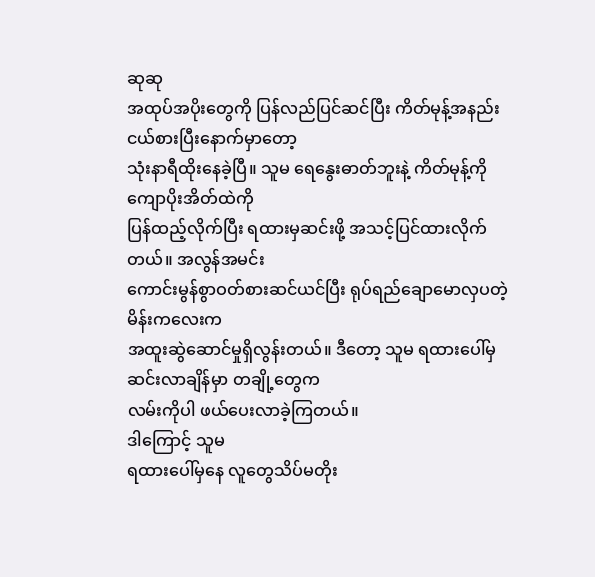ဆုဆု
အထုပ်အပိုးတွေကို ပြန်လည်ပြင်ဆင်ပြီး ကိတ်မုန့်အနည်းငယ်စားပြီးနောက်မှာတော့
သုံးနာရီထိုးနေခဲ့ပြီ။ သူမ ရေနွေးဓာတ်ဘူးနဲ့ ကိတ်မုန့်ကို ကျောပိုးအိတ်ထဲကို
ပြန်ထည့်လိုက်ပြီး ရထားမှဆင်းဖို့ အသင့်ပြင်ထားလိုက်တယ်။ အလွန်အမင်း
ကောင်းမွန်စွာဝတ်စားဆင်ယင်ပြီး ရုပ်ရည်ချောမောလှပတဲ့ မိန်းကလေးက
အထူးဆွဲဆောင်မှုရှိလွန်းတယ်။ ဒီတော့ သူမ ရထားပေါ်မှဆင်းလာချိန်မှာ တချို့တွေက
လမ်းကိုပါ ဖယ်ပေးလာခဲ့ကြတယ်။
ဒါကြောင့် သူမ
ရထားပေါ်မှနေ လူတွေသိပ်မတိုး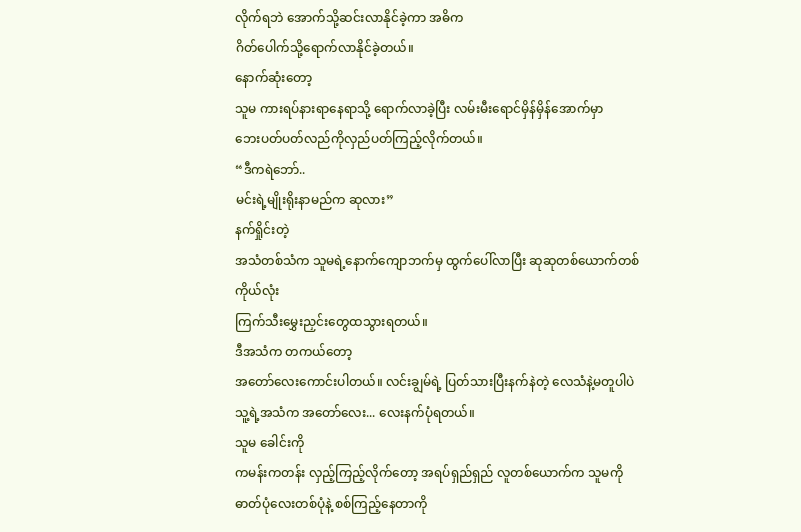လိုက်ရဘဲ အောက်သို့ဆင်းလာနိုင်ခဲ့ကာ အဓိက
ဂိတ်ပေါက်သို့ရောက်လာနိုင်ခဲ့တယ်။
နောက်ဆုံးတော့
သူမ ကားရပ်နားရာနေရာသို့ ရောက်လာခဲ့ပြီး လမ်းမီးရောင်မှိန်မှိန်အောက်မှာ
ဘေးပတ်ပတ်လည်ကိုလှည်ပတ်ကြည့်လိုက်တယ်။
“ဒီကရဲဘော်..
မင်းရဲ့မျိုးရိုးနာမည်က ဆုလား”
နက်ရှိုင်းတဲ့
အသံတစ်သံက သူမရဲ့နောက်ကျောဘက်မှ ထွက်ပေါ်လာပြီး ဆုဆုတစ်ယောက်တစ်ကိုယ်လုံး
ကြက်သီးမွှေးညှင်းတွေထသွားရတယ်။
ဒီအသံက တကယ်တော့
အတော်လေးကောင်းပါတယ်။ လင်းချွမ်ရဲ့ ပြတ်သားပြီးနက်နဲတဲ့ လေသံနဲ့မတူပါပဲ
သူ့ရဲ့အသံက အတော်လေး... လေးနက်ပုံရတယ်။
သူမ ခေါင်းကို
ကမန်းကတန်း လှည့်ကြည့်လိုက်တော့ အရပ်ရှည်ရှည် လူတစ်ယောက်က သူမကို
ဓာတ်ပုံလေးတစ်ပုံနဲ့ စစ်ကြည့်နေတာကို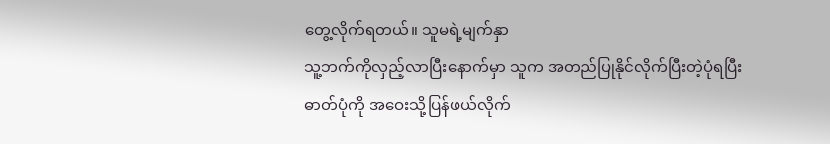တွေ့လိုက်ရတယ်။ သူမရဲ့မျက်နှာ
သူ့ဘက်ကိုလှည့်လာပြီးနောက်မှာ သူက အတည်ပြုနိုင်လိုက်ပြီးတဲ့ပုံရပြီး
ဓာတ်ပုံကို အဝေးသို့ပြန်ဖယ်လိုက်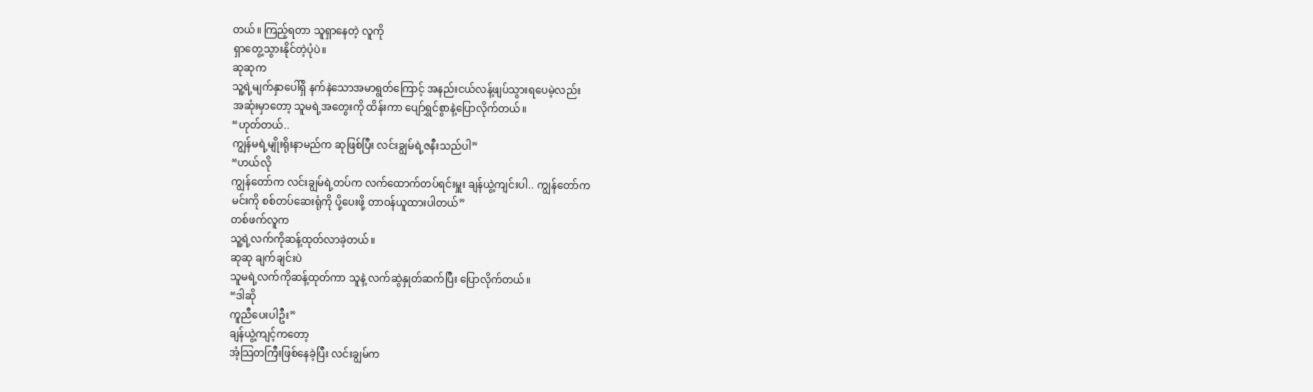တယ်။ ကြည့်ရတာ သူရှာနေတဲ့ လူကို
ရှာတွေ့သွားနိုင်တဲ့ပုံပဲ။
ဆုဆုက
သူ့ရဲ့မျက်နှာပေါ်ရှိ နက်နဲသောအမာရွတ်ကြောင့် အနည်းငယ်လန့်ဖျပ်သွားရပေမဲ့လည်း
အဆုံးမှာတော့ သူမရဲ့အတွေးကို ထိန်းကာ ပျော်ရွှင်စွာနဲ့ပြောလိုက်တယ်။
“ဟုတ်တယ်..
ကျွန်မရဲ့မျိုးရိုးနာမည်က ဆုဖြစ်ပြီး လင်းချွမ်ရဲ့ဇနီးသည်ပါ”
“ဟယ်လို
ကျွန်တော်က လင်းချွမ်ရဲ့တပ်က လက်ထောက်တပ်ရင်းမှူး ချန်ယွဲ့ကျင်းပါ.. ကျွန်တော်က
မင်းကို စစ်တပ်ဆေးရုံကို ပို့ပေးဖို့ တာဝန်ယူထားပါတယ်”
တစ်ဖက်လူက
သူ့ရဲ့လက်ကိုဆန့်ထုတ်လာခဲ့တယ်။
ဆုဆု ချက်ချင်းပဲ
သူမရဲ့လက်ကိုဆန့်ထုတ်ကာ သူနဲ့ လက်ဆွဲနှုတ်ဆက်ပြီး ပြောလိုက်တယ်။
“ဒါဆို
ကူညီပေးပါဦး”
ချန်ယွဲ့ကျင့်ကတော့
အံ့သြတကြီးဖြစ်နေခဲ့ပြီး လင်းချွမ်က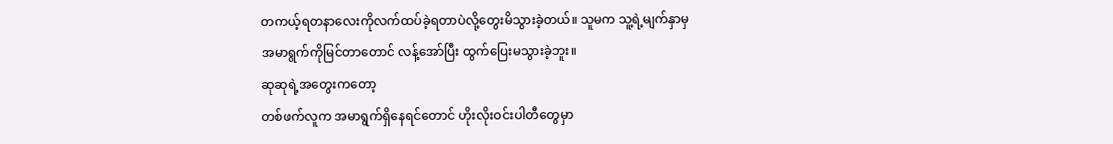တကယ့်ရတနာလေးကိုလက်ထပ်ခဲ့ရတာပဲလို့တွေးမိသွားခဲ့တယ်။ သူမက သူ့ရဲ့မျက်နှာမှ
အမာရွက်ကိုမြင်တာတောင် လန့်အော်ပြီး ထွက်ပြေးမသွားခဲ့ဘူး။
ဆုဆုရဲ့အတွေးကတော့
တစ်ဖက်လူက အမာရွက်ရှိနေရင်တောင် ဟိုးလိုးဝင်းပါတီတွေမှာ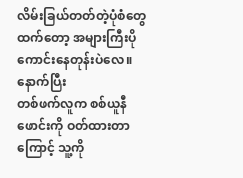လိမ်းခြယ်တတ်တဲ့ပုံစံတွေထက်တော့ အများကြီးပိုကောင်းနေတုန်းပဲလေ။ နောက်ပြီး
တစ်ဖက်လူက စစ်ယူနီဖောင်းကို ဝတ်ထားတာကြောင့် သူ့ကို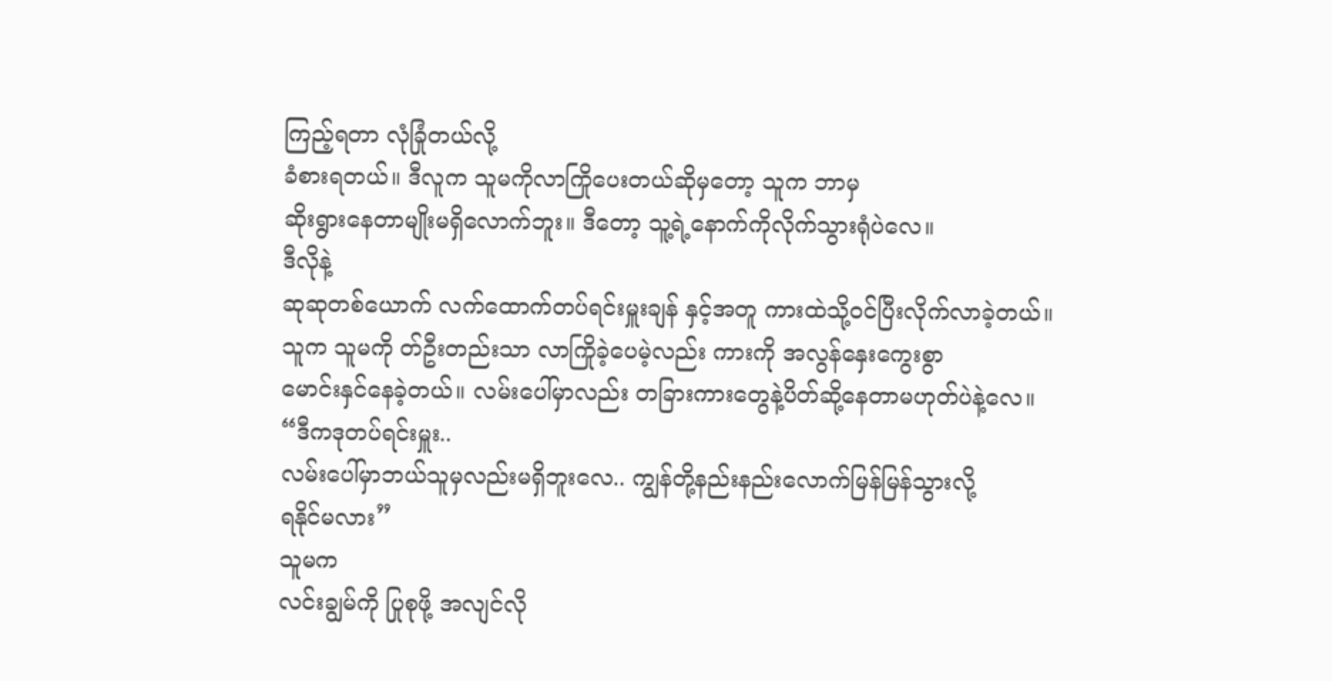ကြည့်ရတာ လုံခြုံတယ်လို့
ခံစားရတယ်။ ဒီလူက သူမကိုလာကြိုပေးတယ်ဆိုမှတော့ သူက ဘာမှ
ဆိုးရွားနေတာမျိုးမရှိလောက်ဘူး။ ဒီတော့ သူ့ရဲ့နောက်ကိုလိုက်သွားရုံပဲလေ။
ဒီလိုနဲ့
ဆုဆုတစ်ယောက် လက်ထောက်တပ်ရင်းမှူးချန် နှင့်အတူ ကားထဲသို့ဝင်ပြီးလိုက်လာခဲ့တယ်။
သူက သူမကို တ်ဦးတည်းသာ လာကြိုခဲ့ပေမဲ့လည်း ကားကို အလွန်နှေးကွေးစွာ
မောင်းနှင်နေခဲ့တယ်။ လမ်းပေါ်မှာလည်း တခြားကားတွေနဲ့ပိတ်ဆို့နေတာမဟုတ်ပဲနဲ့လေ။
“ဒီကဒုတပ်ရင်းမှူး..
လမ်းပေါ်မှာဘယ်သူမှလည်းမရှိဘူးလေ.. ကျွန်တို့နည်းနည်းလောက်မြန်မြန်သွားလို့
ရနိုင်မလား”
သူမက
လင်းချွမ်ကို ပြုစုဖို့ အလျင်လို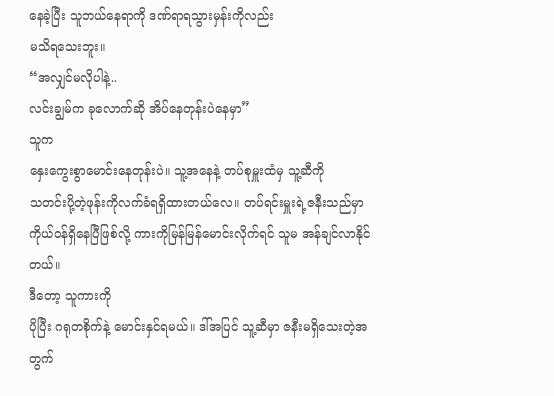နေခဲ့ပြီး သူဘယ်နေရာကို ဒဏ်ရာရသွားမှန်းကိုလည်း
မသိရသေးဘူး။
“အလျှင်မလိုပါနဲ့..
လင်းချွမ်က ခုလောက်ဆို အိပ်နေတုန်းပဲနေမှာ”
သူက
နှေးကွေးစွာမောင်းနေတုန်းပဲ။ သူ့အနေနဲ့ တပ်စုမှူးထံမှ သူ့ဆီကို
သတင်းပို့တဲ့ဖုန်းကိုလက်ခံရရှိထားတယ်လေ။ တပ်ရင်းမှူးရဲ့ဇနီးသည်မှာ
ကိုယ်ဝန်ရှိနေပြီဖြစ်လို့ ကားကိုမြန်မြန်မောင်းလိုက်ရင် သူမ အန်ချင်လာနိုင်တယ်။
ဒီတော့ သူကားကို
ပိုပြီး ဂရုတစိုက်နဲ့ မောင်းနှင်ရမယ်။ ဒါ်အပြင် သူ့ဆီမှာ ဇနီးမရှိသေးတဲ့အတွက်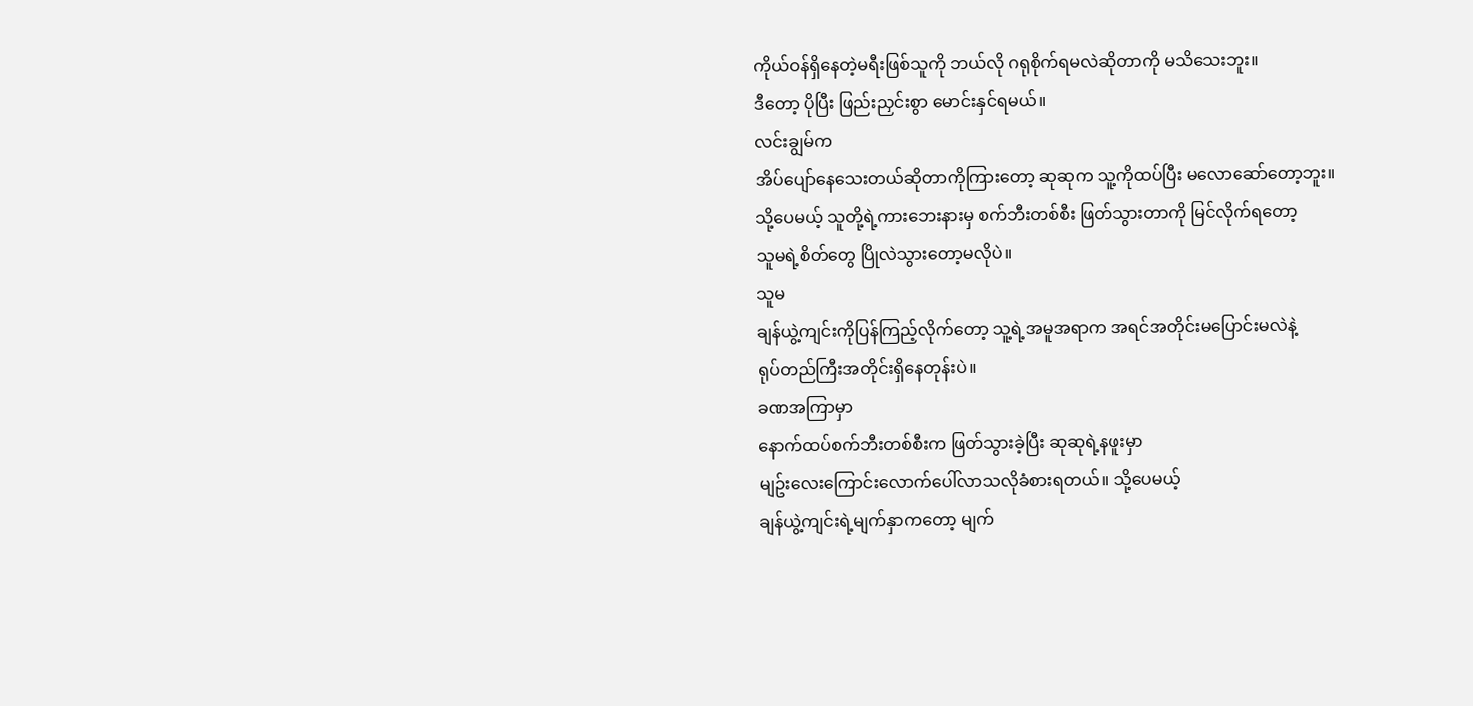ကိုယ်ဝန်ရှိနေတဲ့မရီးဖြစ်သူကို ဘယ်လို ဂရုစိုက်ရမလဲဆိုတာကို မသိသေးဘူး။
ဒီတော့ ပိုပြီး ဖြည်းညှင်းစွာ မောင်းနှင်ရမယ်။
လင်းချွမ်က
အိပ်ပျော်နေသေးတယ်ဆိုတာကိုကြားတော့ ဆုဆုက သူ့ကိုထပ်ပြီး မလောဆော်တော့ဘူး။
သို့ပေမယ့် သူတို့ရဲ့ကားဘေးနားမှ စက်ဘီးတစ်စီး ဖြတ်သွားတာကို မြင်လိုက်ရတော့
သူမရဲ့စိတ်တွေ ပြိုလဲသွားတော့မလိုပဲ။
သူမ
ချန်ယွဲ့ကျင်းကိုပြန်ကြည့်လိုက်တော့ သူ့ရဲ့အမူအရာက အရင်အတိုင်းမပြောင်းမလဲနဲ့
ရုပ်တည်ကြီးအတိုင်းရှိနေတုန်းပဲ။
ခဏအကြာမှာ
နောက်ထပ်စက်ဘီးတစ်စီးက ဖြတ်သွားခဲ့ပြီး ဆုဆုရဲ့နဖူးမှာ
မျဥ်းလေးကြောင်းလောက်ပေါ်လာသလိုခံစားရတယ်။ သို့ပေမယ့်
ချန်ယွဲ့ကျင်းရဲ့မျက်နှာကတော့ မျက်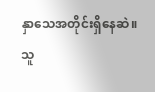နှာသေအတိုင်းရှိနေဆဲ။
သူ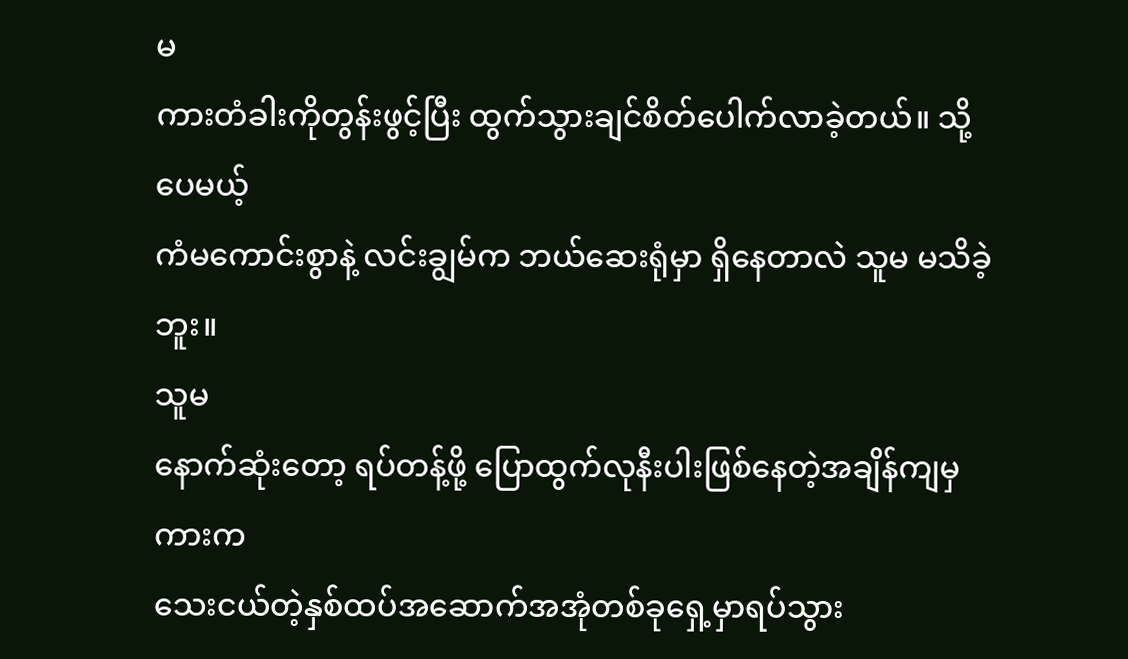မ
ကားတံခါးကိုတွန်းဖွင့်ပြီး ထွက်သွားချင်စိတ်ပေါက်လာခဲ့တယ်။ သို့ပေမယ့်
ကံမကောင်းစွာနဲ့ လင်းချွမ်က ဘယ်ဆေးရုံမှာ ရှိနေတာလဲ သူမ မသိခဲ့ဘူး။
သူမ
နောက်ဆုံးတော့ ရပ်တန့်ဖို့ ပြောထွက်လုနီးပါးဖြစ်နေတဲ့အချိန်ကျမှ ကားက
သေးငယ်တဲ့နှစ်ထပ်အဆောက်အအုံတစ်ခုရှေ့မှာရပ်သွား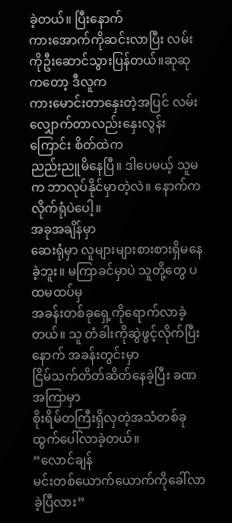ခဲ့တယ်။ ပြီးနောက်
ကားအောက်ကိုဆင်းလာပြီး လမ်းကိုဦးဆောင်သွားပြန်တယ်။ဆုဆုကတော့ ဒီလူက
ကားမောင်းတာနှေးတဲ့အပြင် လမ်းလျှောက်တာလည်းနှေးလွန်းကြောင်း စိတ်ထဲက
ညည်းညူမိနေပြီ။ ဒါပေမယ့် သူမက ဘာလုပ်နိုင်မှာတဲ့လဲ။ နောက်ကလိုက်ရုံပဲပေါ့။
အခုအချိန်မှာ
ဆေးရုံမှာ လူများများစားစားရှိမနေခဲ့ဘူး။ မကြာခင်မှာပဲ သူတို့တွေ ပထမထပ်မှ
အခန်းတစ်ခုရှေ့ကိုရောက်လာခဲ့တယ်။ သူ တံခါးကိုဆွဲဖွင့်လိုက်ပြီးနောက် အခန်းတွင်းမှာ
ငြိမ်သက်တိတ်ဆိတ်နေခဲ့ပြီး ခဏအကြာမှာ
စိုးရိမ်တကြီးရှိလှတဲ့အသံတစ်ခုထွက်ပေါ်လာခဲ့တယ်။
“လောင်ချန်
မင်းတစ်ယောက်ယောက်ကိုခေါ်လာခဲ့ပြီလား”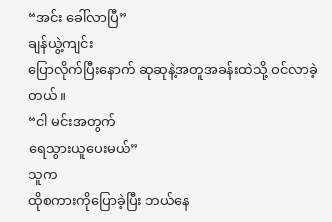“အင်း ခေါ်လာပြီ”
ချန်ယွဲ့ကျင်း
ပြောလိုက်ပြီးနောက် ဆုဆုနဲ့အတူအခန်းထဲသို့ ဝင်လာခဲ့တယ်။
“ငါ မင်းအတွက်
ရေသွားယူပေးမယ်”
သူက
ထိုစကားကိုပြောခဲ့ပြီး ဘယ်နေ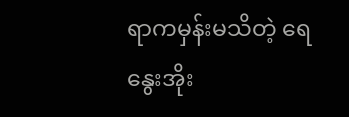ရာကမှန်းမသိတဲ့ ရေနွေးအိုး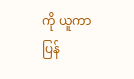ကို ယူကာ
ပြန်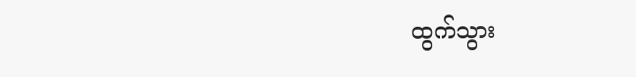ထွက်သွား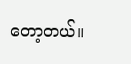တော့တယ်။